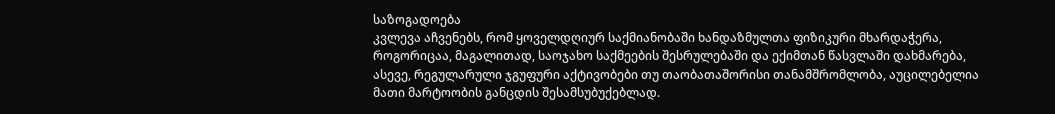საზოგადოება
კვლევა აჩვენებს, რომ ყოველდღიურ საქმიანობაში ხანდაზმულთა ფიზიკური მხარდაჭერა, როგორიცაა, მაგალითად, საოჯახო საქმეების შესრულებაში და ექიმთან წასვლაში დახმარება, ასევე, რეგულარული ჯგუფური აქტივობები თუ თაობათაშორისი თანამშრომლობა, აუცილებელია მათი მარტოობის განცდის შესამსუბუქებლად.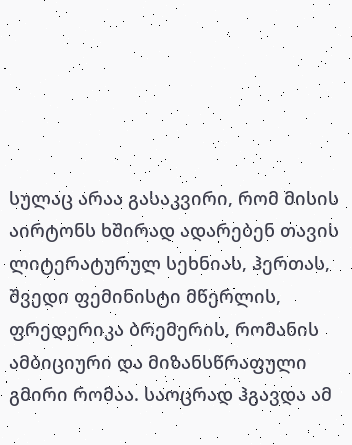სულაც არაა გასაკვირი, რომ მისის აირტონს ხშირად ადარებენ თავის ლიტერატურულ სეხნიას, ჰერთას, შვედი ფემინისტი მწერლის, ფრედერიკა ბრემერის, რომანის ამბიციური და მიზანსწრაფული გმირი რომაა. საოცრად ჰგავდა ამ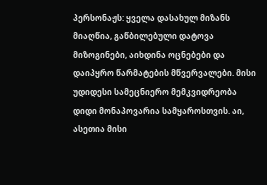პერსონაჟს: ყველა დასახულ მიზანს მიაღწია, გაწბილებული დატოვა მიზოგინები, აიხდინა ოცნებები და დაიპყრო წარმატების მწვერვალები. მისი უდიდესი სამეცნიერო მემკვიდრეობა დიდი მონაპოვარია სამყაროსთვის. აი, ასეთია მისი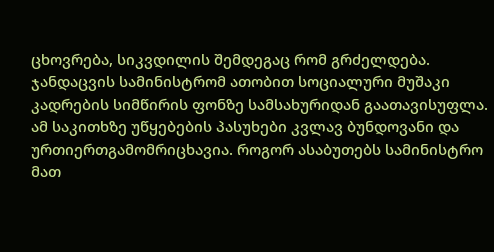ცხოვრება, სიკვდილის შემდეგაც რომ გრძელდება.
ჯანდაცვის სამინისტრომ ათობით სოციალური მუშაკი კადრების სიმწირის ფონზე სამსახურიდან გაათავისუფლა. ამ საკითხზე უწყებების პასუხები კვლავ ბუნდოვანი და ურთიერთგამომრიცხავია. როგორ ასაბუთებს სამინისტრო მათ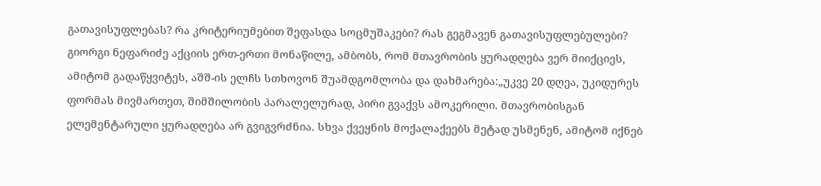გათავისუფლებას? რა კრიტერიუმებით შეფასდა სოცმუშაკები? რას გეგმავენ გათავისუფლებულები?
გიორგი ნეფარიძე აქციის ერთ-ერთი მონაწილე, ამბობს, რომ მთავრობის ყურადღება ვერ მიიქციეს, ამიტომ გადაწყვიტეს, აშშ-ის ელჩს სთხოვონ შუამდგომლობა და დახმარება:„უკვე 20 დღეა, უკიდურეს ფორმას მივმართეთ, შიმშილობის პარალელურად, პირი გვაქვს ამოკერილი. მთავრობისგან ელემენტარული ყურადღება არ გვიგვრძნია. სხვა ქვეყნის მოქალაქეებს მეტად უსმენენ, ამიტომ იქნებ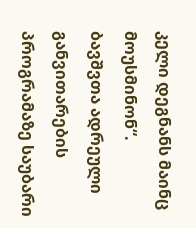კელი დეგნანს მაინც მოუსმინონ“.
ბავშვთა ადრეული განვითარების პროგრამაზე საუბარი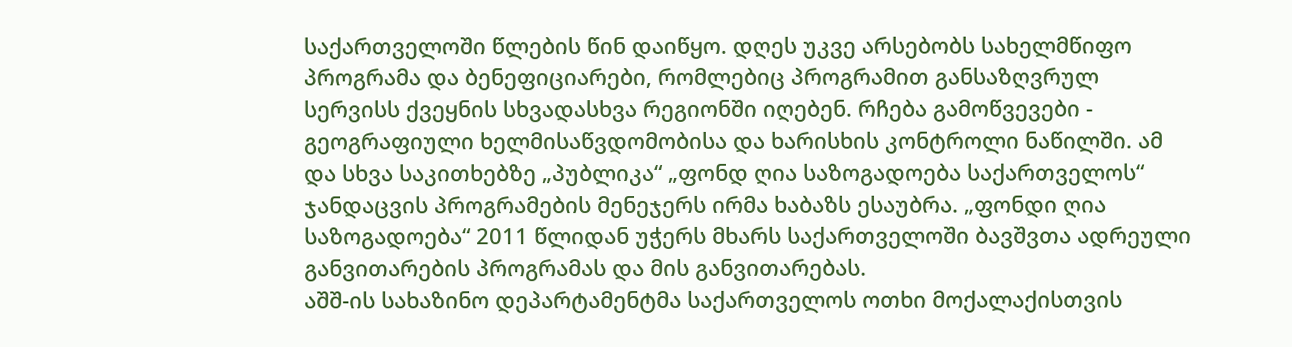საქართველოში წლების წინ დაიწყო. დღეს უკვე არსებობს სახელმწიფო პროგრამა და ბენეფიციარები, რომლებიც პროგრამით განსაზღვრულ სერვისს ქვეყნის სხვადასხვა რეგიონში იღებენ. რჩება გამოწვევები - გეოგრაფიული ხელმისაწვდომობისა და ხარისხის კონტროლი ნაწილში. ამ და სხვა საკითხებზე „პუბლიკა“ „ფონდ ღია საზოგადოება საქართველოს“ ჯანდაცვის პროგრამების მენეჯერს ირმა ხაბაზს ესაუბრა. „ფონდი ღია საზოგადოება“ 2011 წლიდან უჭერს მხარს საქართველოში ბავშვთა ადრეული განვითარების პროგრამას და მის განვითარებას.
აშშ-ის სახაზინო დეპარტამენტმა საქართველოს ოთხი მოქალაქისთვის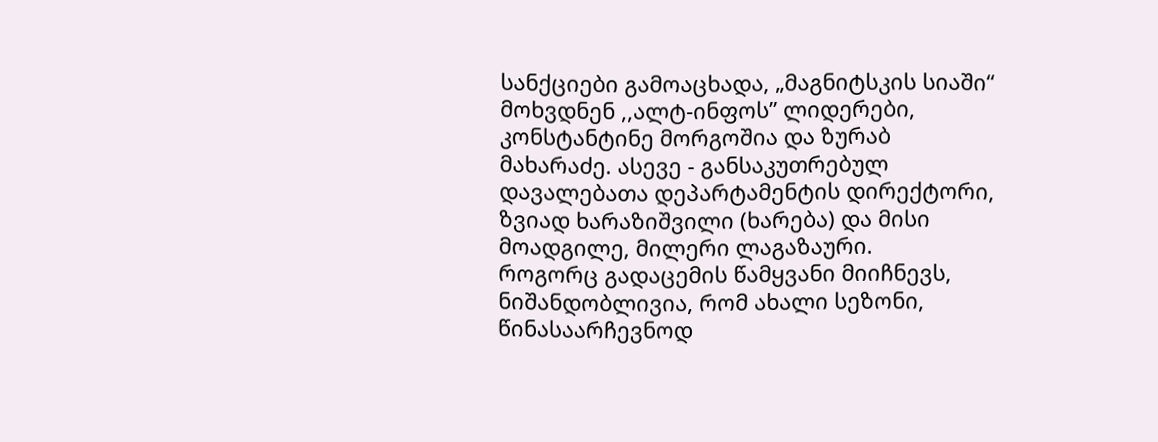სანქციები გამოაცხადა, „მაგნიტსკის სიაში“ მოხვდნენ ,,ალტ-ინფოს” ლიდერები, კონსტანტინე მორგოშია და ზურაბ მახარაძე. ასევე - განსაკუთრებულ დავალებათა დეპარტამენტის დირექტორი, ზვიად ხარაზიშვილი (ხარება) და მისი მოადგილე, მილერი ლაგაზაური.
როგორც გადაცემის წამყვანი მიიჩნევს, ნიშანდობლივია, რომ ახალი სეზონი, წინასაარჩევნოდ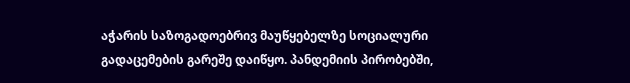აჭარის საზოგადოებრივ მაუწყებელზე სოციალური გადაცემების გარეშე დაიწყო. პანდემიის პირობებში,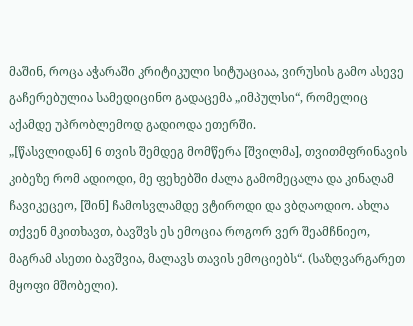მაშინ, როცა აჭარაში კრიტიკული სიტუაციაა, ვირუსის გამო ასევე გაჩერებულია სამედიცინო გადაცემა „იმპულსი“, რომელიც აქამდე უპრობლემოდ გადიოდა ეთერში.
„[წასვლიდან] 6 თვის შემდეგ მომწერა [შვილმა], თვითმფრინავის კიბეზე რომ ადიოდი, მე ფეხებში ძალა გამომეცალა და კინაღამ ჩავიკეცეო, [შინ] ჩამოსვლამდე ვტიროდი და ვბღაოდიო. ახლა თქვენ მკითხავთ, ბავშვს ეს ემოცია როგორ ვერ შეამჩნიეო, მაგრამ ასეთი ბავშვია, მალავს თავის ემოციებს“. (საზღვარგარეთ მყოფი მშობელი).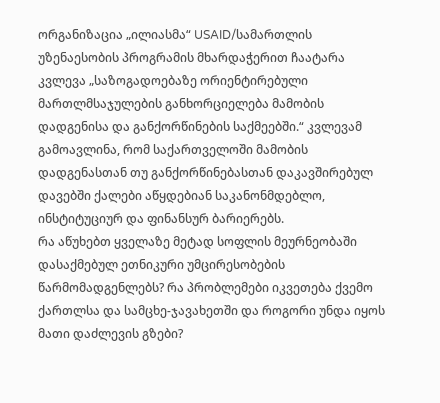ორგანიზაცია „ილიასმა“ USAID/სამართლის უზენაესობის პროგრამის მხარდაჭერით ჩაატარა კვლევა „საზოგადოებაზე ორიენტირებული მართლმსაჯულების განხორციელება მამობის დადგენისა და განქორწინების საქმეებში.“ კვლევამ გამოავლინა, რომ საქართველოში მამობის დადგენასთან თუ განქორწინებასთან დაკავშირებულ დავებში ქალები აწყდებიან საკანონმდებლო, ინსტიტუციურ და ფინანსურ ბარიერებს.
რა აწუხებთ ყველაზე მეტად სოფლის მეურნეობაში დასაქმებულ ეთნიკური უმცირესობების წარმომადგენლებს? რა პრობლემები იკვეთება ქვემო ქართლსა და სამცხე-ჯავახეთში და როგორი უნდა იყოს მათი დაძლევის გზები?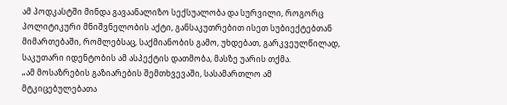ამ პოდკასტში მინდა გავაანალიზო სექსუალობა და სურვილი, როგორც პოლიტიკური მნიშვნელობის აქტი, განსაკუთრებით ისეთ სუბიექტებთან მიმართებაში, რომლებსაც, საქმიანობის გამო, უხდებათ, გარკვეულწილად, საკუთარი იდენტობის ამ ასპექტის დათმობა, მასზე უარის თქმა.
„ამ მოსაზრების გაზიარების შემთხვევაში, სასამართლო ამ მტკიცებულებათა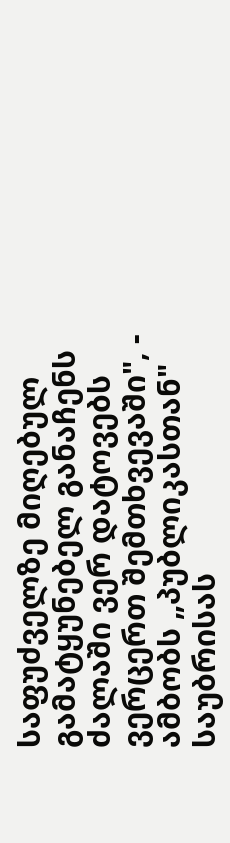საფუძველზე მიღებულ გამატყუნებელ განაჩენს ძალაში ვერ დატოვებს ვერცერთ შემთხვევაში", - ამბობს „პუბლიკასთან" საუბრისას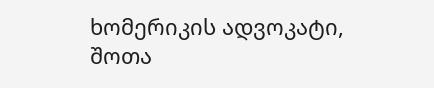ხომერიკის ადვოკატი, შოთა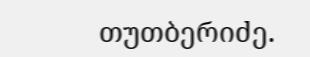თუთბერიძე.